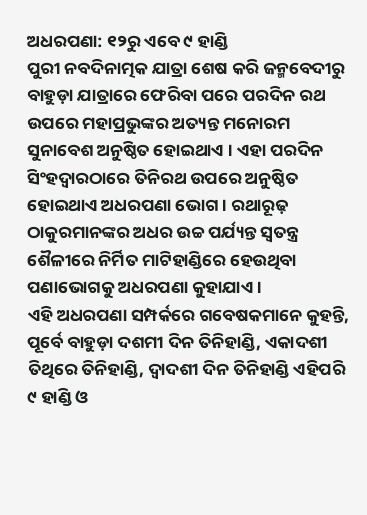ଅଧରପଣା: ୧୨ରୁ ଏବେ ୯ ହାଣ୍ଡି
ପୁରୀ ନବଦିନାତ୍ମକ ଯାତ୍ରା ଶେଷ କରି ଜନ୍ମବେଦୀରୁ ବାହୁଡ଼ା ଯାତ୍ରାରେ ଫେରିବା ପରେ ପରଦିନ ରଥ ଉପରେ ମହାପ୍ରଭୁଙ୍କର ଅତ୍ୟନ୍ତ ମନୋରମ ସୁନାବେଶ ଅନୁଷ୍ଠିତ ହୋଇଥାଏ । ଏହା ପରଦିନ ସିଂହଦ୍ୱାରଠାରେ ତିନିରଥ ଉପରେ ଅନୁଷ୍ଠିତ ହୋଇଥାଏ ଅଧରପଣା ଭୋଗ । ରଥାରୂଢ଼ ଠାକୁରମାନଙ୍କର ଅଧର ଉଚ୍ଚ ପର୍ଯ୍ୟନ୍ତ ସ୍ୱତନ୍ତ୍ର ଶୈଳୀରେ ନିର୍ମିତ ମାଟିହାଣ୍ଡିରେ ହେଉଥିବା ପଣାଭୋଗକୁ ଅଧରପଣା କୁହାଯାଏ ।
ଏହି ଅଧରପଣା ସମ୍ପର୍କରେ ଗବେଷକମାନେ କୁହନ୍ତି, ପୂର୍ବେ ବାହୁଡ଼ା ଦଶମୀ ଦିନ ତିନିହାଣ୍ଡି, ଏକାଦଶୀ ତିଥିରେ ତିନିହାଣ୍ଡି, ଦ୍ୱାଦଶୀ ଦିନ ତିନିହାଣ୍ଡି ଏହିପରି ୯ ହାଣ୍ଡି ଓ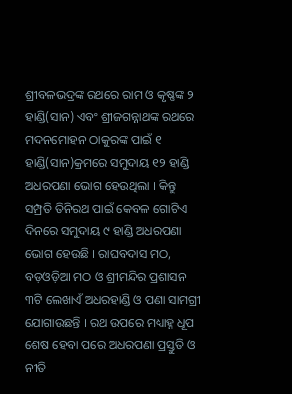ଶ୍ରୀବଳଭଦ୍ରଙ୍କ ରଥରେ ରାମ ଓ କୃଷ୍ଣଙ୍କ ୨ ହାଣ୍ଡି(ସାନ) ଏବଂ ଶ୍ରୀଜଗନ୍ନାଥଙ୍କ ରଥରେ ମଦନମୋହନ ଠାକୁରଙ୍କ ପାଇଁ ୧ ହାଣ୍ଡି(ସାନ)କ୍ରମରେ ସମୁଦାୟ ୧୨ ହାଣ୍ଡି ଅଧରପଣା ଭୋଗ ହେଉଥିଲା । କିନ୍ତୁ ସମ୍ପ୍ରତି ତିନିରଥ ପାଇଁ କେବଳ ଗୋଟିଏ ଦିନରେ ସମୁଦାୟ ୯ ହାଣ୍ଡି ଅଧରପଣା ଭୋଗ ହେଉଛି । ରାଘବଦାସ ମଠ, ବଡ଼ଓଡ଼ିଆ ମଠ ଓ ଶ୍ରୀମନ୍ଦିର ପ୍ରଶାସନ ୩ଟି ଲେଖାଏଁ ଅଧରହାଣ୍ଡି ଓ ପଣା ସାମଗ୍ରୀ ଯୋଗାଉଛନ୍ତି । ରଥ ଉପରେ ମଧ୍ୟାହ୍ନ ଧୂପ ଶେଷ ହେବା ପରେ ଅଧରପଣା ପ୍ରସ୍ତୁତି ଓ ନୀତି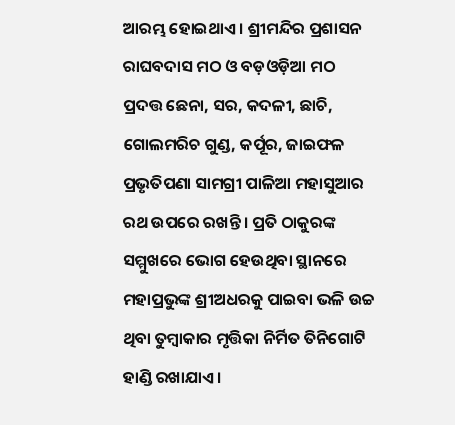ଆରମ୍ଭ ହୋଇଥାଏ । ଶ୍ରୀମନ୍ଦିର ପ୍ରଶାସନ ରାଘବଦାସ ମଠ ଓ ବଡ଼ଓଡ଼ିଆ ମଠ ପ୍ରଦତ୍ତ ଛେନା, ସର, କଦଳୀ, ଛାଚି, ଗୋଲମରିଚ ଗୁଣ୍ଡ, କର୍ପୂର, ଜାଇଫଳ ପ୍ରଭୃତିପଣା ସାମଗ୍ରୀ ପାଳିଆ ମହାସୁଆର ରଥ ଉପରେ ରଖନ୍ତି । ପ୍ରତି ଠାକୁରଙ୍କ ସମ୍ମୁଖରେ ଭୋଗ ହେଉଥିବା ସ୍ଥାନରେ ମହାପ୍ରଭୁଙ୍କ ଶ୍ରୀଅଧରକୁ ପାଇବା ଭଳି ଉଚ୍ଚ ଥିବା ତୁମ୍ବାକାର ମୃତ୍ତିକା ନିର୍ମିତ ତିନିଗୋଟି ହାଣ୍ଡି ରଖାଯାଏ ।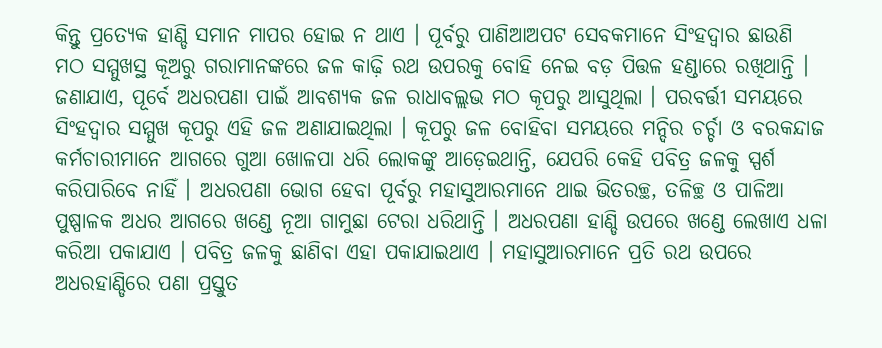କିନ୍ତୁ ପ୍ରତ୍ୟେକ ହାଣ୍ଡି ସମାନ ମାପର ହୋଇ ନ ଥାଏ । ପୂର୍ବରୁ ପାଣିଆଅପଟ ସେବକମାନେ ସିଂହଦ୍ୱାର ଛାଉଣି ମଠ ସମ୍ମୁଖସ୍ଥ କୂଅରୁ ଗରାମାନଙ୍କରେ ଜଳ କାଢ଼ି ରଥ ଉପରକୁ ବୋହି ନେଇ ବଡ଼ ପିତ୍ତଳ ହଣ୍ଡାରେ ରଖିଥାନ୍ତି ।
ଜଣାଯାଏ, ପୂର୍ବେ ଅଧରପଣା ପାଇଁ ଆବଶ୍ୟକ ଜଳ ରାଧାବଲ୍ଲଭ ମଠ କୂପରୁ ଆସୁଥିଲା । ପରବର୍ତ୍ତୀ ସମୟରେ ସିଂହଦ୍ୱାର ସମ୍ମୁଖ କୂପରୁ ଏହି ଜଳ ଅଣାଯାଇଥିଲା । କୂପରୁ ଜଳ ବୋହିବା ସମୟରେ ମନ୍ଦିର ଚର୍ଚ୍ଚା ଓ ବରକନ୍ଦାଜ କର୍ମଚାରୀମାନେ ଆଗରେ ଗୁଆ ଖୋଳପା ଧରି ଲୋକଙ୍କୁ ଆଡ଼େଇଥାନ୍ତି, ଯେପରି କେହି ପବିତ୍ର ଜଳକୁ ସ୍ପର୍ଶ କରିପାରିବେ ନାହିଁ । ଅଧରପଣା ଭୋଗ ହେବା ପୂର୍ବରୁ ମହାସୁଆରମାନେ ଥାଇ ଭିତରଚ୍ଛ, ତଳିଚ୍ଛ ଓ ପାଳିଆ ପୁଷ୍ପାଳକ ଅଧର ଆଗରେ ଖଣ୍ଡେ ନୂଆ ଗାମୁଛା ଟେରା ଧରିଥାନ୍ତି । ଅଧରପଣା ହାଣ୍ଡି ଉପରେ ଖଣ୍ଡେ ଲେଖାଏ ଧଳା କରିଆ ପକାଯାଏ । ପବିତ୍ର ଜଳକୁ ଛାଣିବା ଏହା ପକାଯାଇଥାଏ । ମହାସୁଆରମାନେ ପ୍ରତି ରଥ ଉପରେ ଅଧରହାଣ୍ଡିରେ ପଣା ପ୍ରସ୍ତୁତ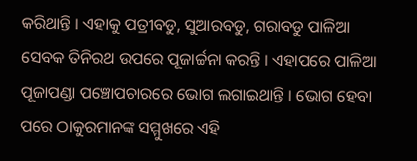କରିଥାନ୍ତି । ଏହାକୁ ପତ୍ରୀବଡୁ, ସୁଆରବଡୁ, ଗରାବଡୁ ପାଳିଆ ସେବକ ତିନିରଥ ଉପରେ ପୂଜାର୍ଚ୍ଚନା କରନ୍ତି । ଏହାପରେ ପାଳିଆ ପୂଜାପଣ୍ଡା ପଞ୍ଚୋପଚାରରେ ଭୋଗ ଲଗାଇଥାନ୍ତି । ଭୋଗ ହେବା ପରେ ଠାକୁରମାନଙ୍କ ସମ୍ମୁଖରେ ଏହି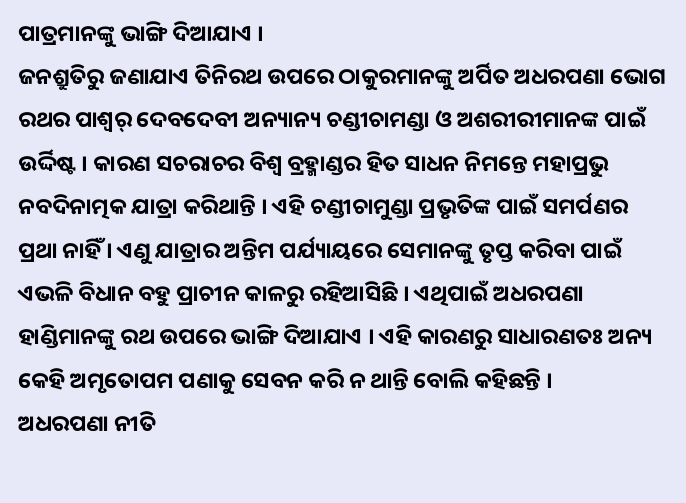ପାତ୍ରମାନଙ୍କୁ ଭାଙ୍ଗି ଦିଆଯାଏ ।
ଜନଶ୍ରୁତିରୁ ଜଣାଯାଏ ତିନିରଥ ଉପରେ ଠାକୁରମାନଙ୍କୁ ଅର୍ପିତ ଅଧରପଣା ଭୋଗ ରଥର ପାଶ୍ୱର୍ ଦେବଦେବୀ ଅନ୍ୟାନ୍ୟ ଚଣ୍ଡୀଚାମଣ୍ଡା ଓ ଅଶରୀରୀମାନଙ୍କ ପାଇଁ ଉର୍ଦ୍ଦିଷ୍ଟ । କାରଣ ସଚରାଚର ବିଶ୍ୱ ବ୍ରହ୍ମାଣ୍ଡର ହିତ ସାଧନ ନିମନ୍ତେ ମହାପ୍ରଭୁ ନବଦିନାତ୍ମକ ଯାତ୍ରା କରିଥାନ୍ତି । ଏହି ଚଣ୍ଡୀଚାମୁଣ୍ଡା ପ୍ରଭୃତିଙ୍କ ପାଇଁ ସମର୍ପଣର ପ୍ରଥା ନାହିଁ । ଏଣୁ ଯାତ୍ରାର ଅନ୍ତିମ ପର୍ଯ୍ୟାୟରେ ସେମାନଙ୍କୁ ତୃପ୍ତ କରିବା ପାଇଁ ଏଭଳି ବିଧାନ ବହୁ ପ୍ରାଚୀନ କାଳରୁ ରହିଆସିଛି । ଏଥିପାଇଁ ଅଧରପଣା ହାଣ୍ଡିମାନଙ୍କୁ ରଥ ଉପରେ ଭାଙ୍ଗି ଦିଆଯାଏ । ଏହି କାରଣରୁ ସାଧାରଣତଃ ଅନ୍ୟ କେହି ଅମୃତୋପମ ପଣାକୁ ସେବନ କରି ନ ଥାନ୍ତି ବୋଲି କହିଛନ୍ତି ।
ଅଧରପଣା ନୀତି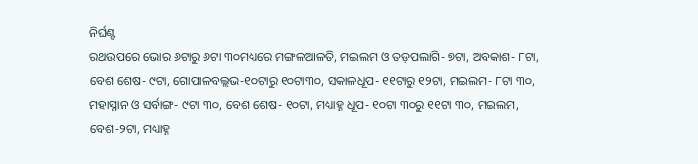ନିର୍ଘଣ୍ଟ
ରଥଉପରେ ଭୋର ୬ଟାରୁ ୬ଟା ୩୦ମଧ୍ୟରେ ମଙ୍ଗଳଆଳତି, ମଇଲମ ଓ ତଡ଼ପଲାଗି- ୭ଟା, ଅବକାଶ- ୮ଟା, ବେଶ ଶେଷ- ୯ଟା, ଗୋପାଳବଲ୍ଲଭ-୧୦ଟାରୁ ୧୦ଟା୩୦, ସକାଳଧୂପ- ୧୧ଟାରୁ ୧୨ଟା, ମଇଲମ- ୮ଟା ୩୦, ମହାସ୍ନାନ ଓ ସର୍ବାଙ୍ଗ- ୯ଟା ୩୦, ବେଶ ଶେଷ- ୧୦ଟା, ମଧ୍ୟାହ୍ନ ଧୂପ- ୧୦ଟା ୩୦ରୁ ୧୧ଟା ୩୦, ମଇଲମ, ବେଶ-୨ଟା, ମଧ୍ୟାହ୍ନ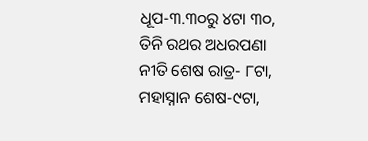ଧୂପ-୩.୩୦ରୁ ୪ଟା ୩୦, ତିନି ରଥର ଅଧରପଣା ନୀତି ଶେଷ ରାତ୍ର- ୮ଟା, ମହାସ୍ନାନ ଶେଷ-୯ଟା,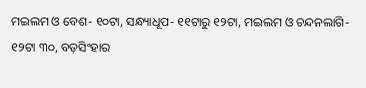ମଇଲମ ଓ ବେଶ- ୧୦ଟା, ସନ୍ଧ୍ୟାଧୂପ- ୧୧ଟାରୁ ୧୨ଟା, ମଇଲମ ଓ ଚନ୍ଦନଲାଗି- ୧୨ଟା ୩୦, ବଡ଼ସିଂହାର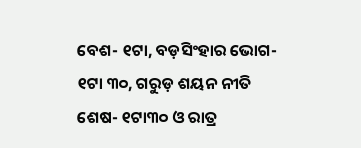ବେଶ- ୧ଟା, ବଡ଼ସିଂହାର ଭୋଗ- ୧ଟା ୩୦, ଗରୁଡ଼ ଶୟନ ନୀତି ଶେଷ- ୧ଟା୩୦ ଓ ରାତ୍ର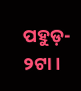ପହୁଡ଼- ୨ଟା ।